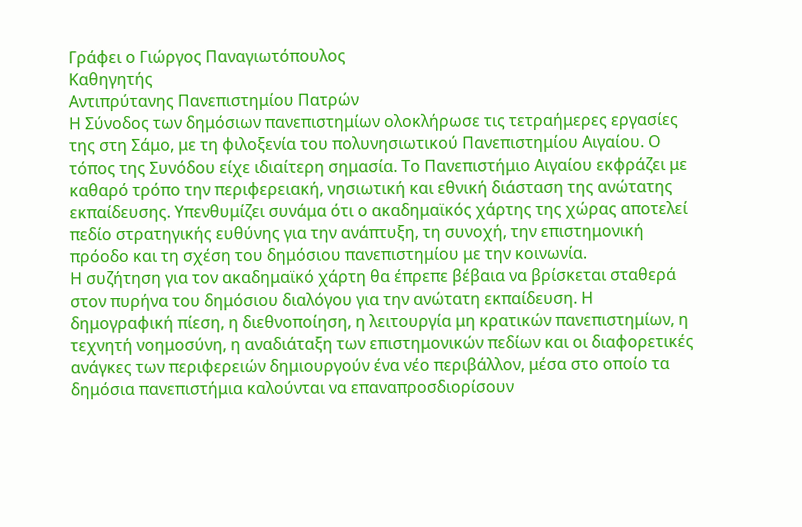Γράφει ο Γιώργος Παναγιωτόπουλος
Καθηγητής
Αντιπρύτανης Πανεπιστημίου Πατρών
Η Σύνοδος των δημόσιων πανεπιστημίων ολοκλήρωσε τις τετραήμερες εργασίες της στη Σάμο, με τη φιλοξενία του πολυνησιωτικού Πανεπιστημίου Αιγαίου. Ο τόπος της Συνόδου είχε ιδιαίτερη σημασία. Το Πανεπιστήμιο Αιγαίου εκφράζει με καθαρό τρόπο την περιφερειακή, νησιωτική και εθνική διάσταση της ανώτατης εκπαίδευσης. Υπενθυμίζει συνάμα ότι ο ακαδημαϊκός χάρτης της χώρας αποτελεί πεδίο στρατηγικής ευθύνης για την ανάπτυξη, τη συνοχή, την επιστημονική πρόοδο και τη σχέση του δημόσιου πανεπιστημίου με την κοινωνία.
Η συζήτηση για τον ακαδημαϊκό χάρτη θα έπρεπε βέβαια να βρίσκεται σταθερά στον πυρήνα του δημόσιου διαλόγου για την ανώτατη εκπαίδευση. Η δημογραφική πίεση, η διεθνοποίηση, η λειτουργία μη κρατικών πανεπιστημίων, η τεχνητή νοημοσύνη, η αναδιάταξη των επιστημονικών πεδίων και οι διαφορετικές ανάγκες των περιφερειών δημιουργούν ένα νέο περιβάλλον, μέσα στο οποίο τα δημόσια πανεπιστήμια καλούνται να επαναπροσδιορίσουν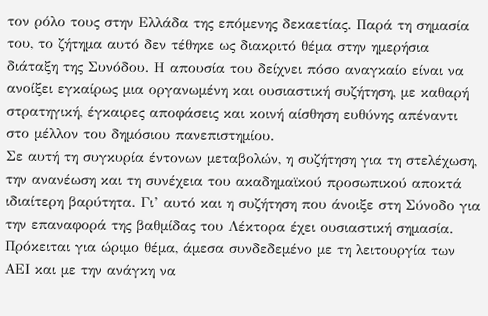τον ρόλο τους στην Ελλάδα της επόμενης δεκαετίας. Παρά τη σημασία του, το ζήτημα αυτό δεν τέθηκε ως διακριτό θέμα στην ημερήσια διάταξη της Συνόδου. Η απουσία του δείχνει πόσο αναγκαίο είναι να ανοίξει εγκαίρως μια οργανωμένη και ουσιαστική συζήτηση, με καθαρή στρατηγική, έγκαιρες αποφάσεις και κοινή αίσθηση ευθύνης απέναντι στο μέλλον του δημόσιου πανεπιστημίου.
Σε αυτή τη συγκυρία έντονων μεταβολών, η συζήτηση για τη στελέχωση, την ανανέωση και τη συνέχεια του ακαδημαϊκού προσωπικού αποκτά ιδιαίτερη βαρύτητα. Γι’ αυτό και η συζήτηση που άνοιξε στη Σύνοδο για την επαναφορά της βαθμίδας του Λέκτορα έχει ουσιαστική σημασία. Πρόκειται για ώριμο θέμα, άμεσα συνδεδεμένο με τη λειτουργία των ΑΕΙ και με την ανάγκη να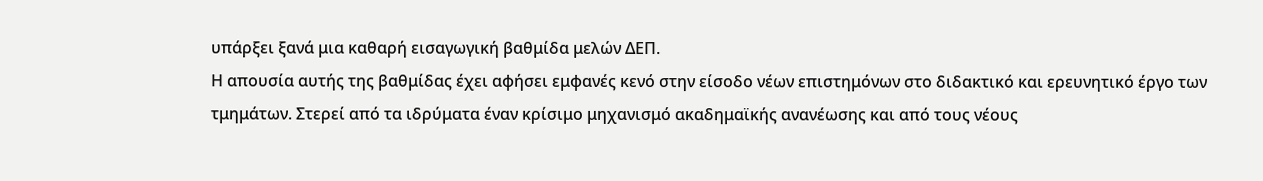υπάρξει ξανά μια καθαρή εισαγωγική βαθμίδα μελών ΔΕΠ.
Η απουσία αυτής της βαθμίδας έχει αφήσει εμφανές κενό στην είσοδο νέων επιστημόνων στο διδακτικό και ερευνητικό έργο των τμημάτων. Στερεί από τα ιδρύματα έναν κρίσιμο μηχανισμό ακαδημαϊκής ανανέωσης και από τους νέους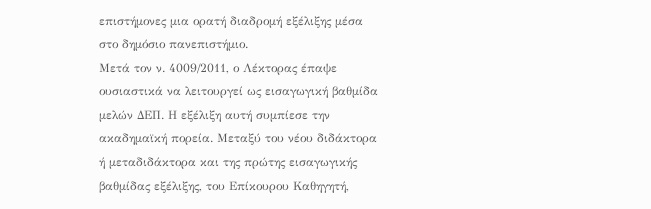επιστήμονες μια ορατή διαδρομή εξέλιξης μέσα στο δημόσιο πανεπιστήμιο.
Μετά τον ν. 4009/2011, ο Λέκτορας έπαψε ουσιαστικά να λειτουργεί ως εισαγωγική βαθμίδα μελών ΔΕΠ. Η εξέλιξη αυτή συμπίεσε την ακαδημαϊκή πορεία. Μεταξύ του νέου διδάκτορα ή μεταδιδάκτορα και της πρώτης εισαγωγικής βαθμίδας εξέλιξης, του Επίκουρου Καθηγητή,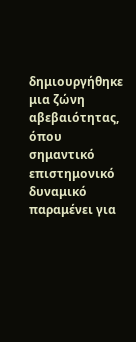δημιουργήθηκε μια ζώνη αβεβαιότητας, όπου σημαντικό επιστημονικό δυναμικό παραμένει για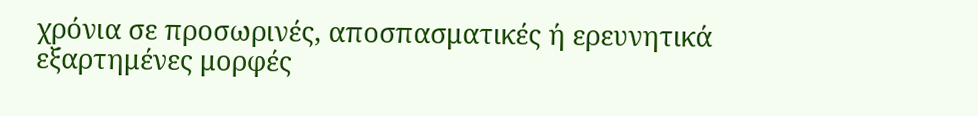χρόνια σε προσωρινές, αποσπασματικές ή ερευνητικά εξαρτημένες μορφές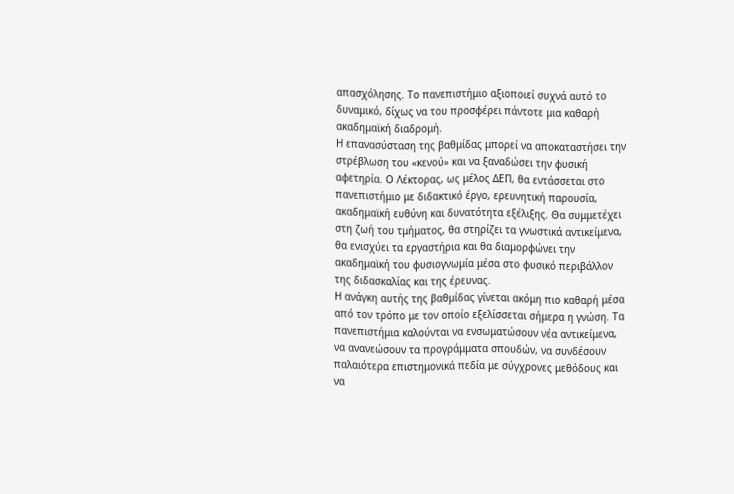απασχόλησης. Το πανεπιστήμιο αξιοποιεί συχνά αυτό το δυναμικό, δίχως να του προσφέρει πάντοτε μια καθαρή ακαδημαϊκή διαδρομή.
Η επανασύσταση της βαθμίδας μπορεί να αποκαταστήσει την στρέβλωση του «κενού» και να ξαναδώσει την φυσική αφετηρία. Ο Λέκτορας, ως μέλος ΔΕΠ, θα εντάσσεται στο πανεπιστήμιο με διδακτικό έργο, ερευνητική παρουσία, ακαδημαϊκή ευθύνη και δυνατότητα εξέλιξης. Θα συμμετέχει στη ζωή του τμήματος, θα στηρίζει τα γνωστικά αντικείμενα, θα ενισχύει τα εργαστήρια και θα διαμορφώνει την ακαδημαϊκή του φυσιογνωμία μέσα στο φυσικό περιβάλλον της διδασκαλίας και της έρευνας.
Η ανάγκη αυτής της βαθμίδας γίνεται ακόμη πιο καθαρή μέσα από τον τρόπο με τον οποίο εξελίσσεται σήμερα η γνώση. Τα πανεπιστήμια καλούνται να ενσωματώσουν νέα αντικείμενα, να ανανεώσουν τα προγράμματα σπουδών, να συνδέσουν παλαιότερα επιστημονικά πεδία με σύγχρονες μεθόδους και να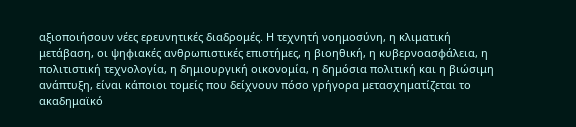αξιοποιήσουν νέες ερευνητικές διαδρομές. Η τεχνητή νοημοσύνη, η κλιματική μετάβαση, οι ψηφιακές ανθρωπιστικές επιστήμες, η βιοηθική, η κυβερνοασφάλεια, η πολιτιστική τεχνολογία, η δημιουργική οικονομία, η δημόσια πολιτική και η βιώσιμη ανάπτυξη, είναι κάποιοι τομείς που δείχνουν πόσο γρήγορα μετασχηματίζεται το ακαδημαϊκό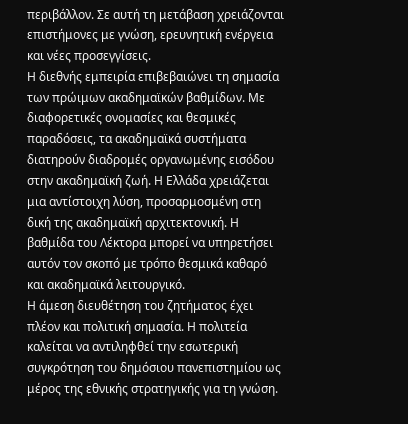περιβάλλον. Σε αυτή τη μετάβαση χρειάζονται επιστήμονες με γνώση, ερευνητική ενέργεια και νέες προσεγγίσεις.
Η διεθνής εμπειρία επιβεβαιώνει τη σημασία των πρώιμων ακαδημαϊκών βαθμίδων. Με διαφορετικές ονομασίες και θεσμικές παραδόσεις, τα ακαδημαϊκά συστήματα διατηρούν διαδρομές οργανωμένης εισόδου στην ακαδημαϊκή ζωή. Η Ελλάδα χρειάζεται μια αντίστοιχη λύση, προσαρμοσμένη στη δική της ακαδημαϊκή αρχιτεκτονική. Η βαθμίδα του Λέκτορα μπορεί να υπηρετήσει αυτόν τον σκοπό με τρόπο θεσμικά καθαρό και ακαδημαϊκά λειτουργικό.
Η άμεση διευθέτηση του ζητήματος έχει πλέον και πολιτική σημασία. Η πολιτεία καλείται να αντιληφθεί την εσωτερική συγκρότηση του δημόσιου πανεπιστημίου ως μέρος της εθνικής στρατηγικής για τη γνώση.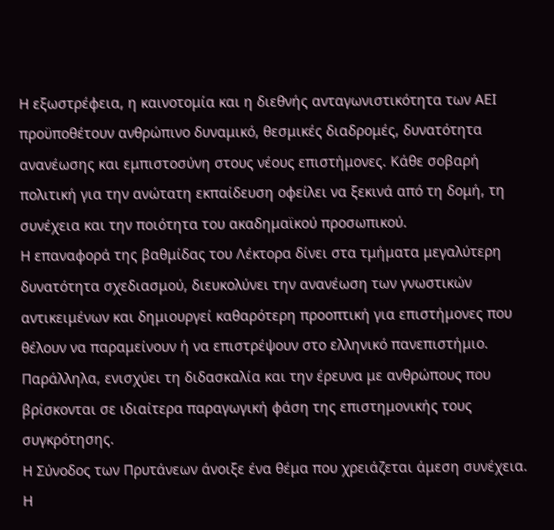Η εξωστρέφεια, η καινοτομία και η διεθνής ανταγωνιστικότητα των ΑΕΙ προϋποθέτουν ανθρώπινο δυναμικό, θεσμικές διαδρομές, δυνατότητα ανανέωσης και εμπιστοσύνη στους νέους επιστήμονες. Κάθε σοβαρή πολιτική για την ανώτατη εκπαίδευση οφείλει να ξεκινά από τη δομή, τη συνέχεια και την ποιότητα του ακαδημαϊκού προσωπικού.
Η επαναφορά της βαθμίδας του Λέκτορα δίνει στα τμήματα μεγαλύτερη δυνατότητα σχεδιασμού, διευκολύνει την ανανέωση των γνωστικών αντικειμένων και δημιουργεί καθαρότερη προοπτική για επιστήμονες που θέλουν να παραμείνουν ή να επιστρέψουν στο ελληνικό πανεπιστήμιο. Παράλληλα, ενισχύει τη διδασκαλία και την έρευνα με ανθρώπους που βρίσκονται σε ιδιαίτερα παραγωγική φάση της επιστημονικής τους συγκρότησης.
Η Σύνοδος των Πρυτάνεων άνοιξε ένα θέμα που χρειάζεται άμεση συνέχεια. Η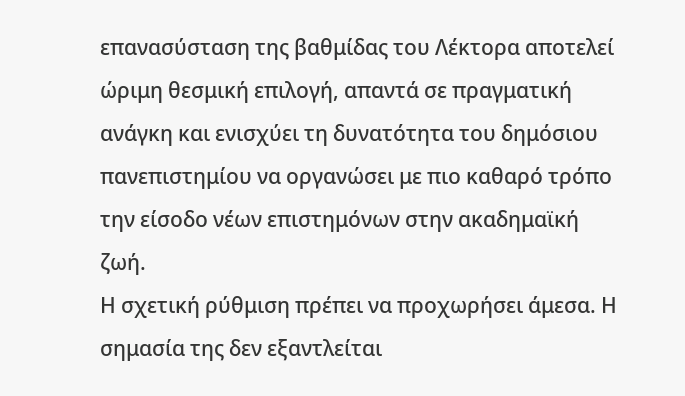επανασύσταση της βαθμίδας του Λέκτορα αποτελεί ώριμη θεσμική επιλογή, απαντά σε πραγματική ανάγκη και ενισχύει τη δυνατότητα του δημόσιου πανεπιστημίου να οργανώσει με πιο καθαρό τρόπο την είσοδο νέων επιστημόνων στην ακαδημαϊκή ζωή.
Η σχετική ρύθμιση πρέπει να προχωρήσει άμεσα. Η σημασία της δεν εξαντλείται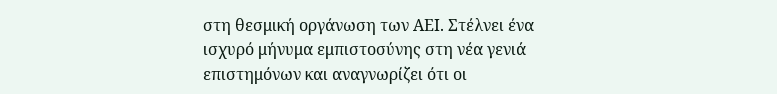στη θεσμική οργάνωση των ΑΕΙ. Στέλνει ένα ισχυρό μήνυμα εμπιστοσύνης στη νέα γενιά επιστημόνων και αναγνωρίζει ότι οι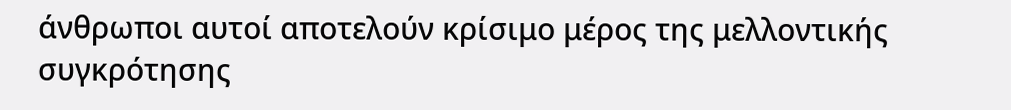άνθρωποι αυτοί αποτελούν κρίσιμο μέρος της μελλοντικής συγκρότησης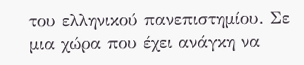του ελληνικού πανεπιστημίου. Σε μια χώρα που έχει ανάγκη να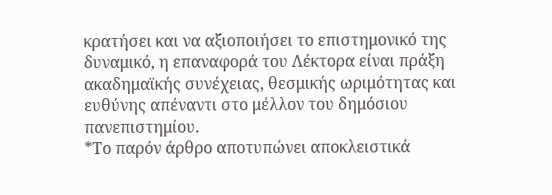κρατήσει και να αξιοποιήσει το επιστημονικό της δυναμικό, η επαναφορά του Λέκτορα είναι πράξη ακαδημαϊκής συνέχειας, θεσμικής ωριμότητας και ευθύνης απέναντι στο μέλλον του δημόσιου πανεπιστημίου.
*Το παρόν άρθρο αποτυπώνει αποκλειστικά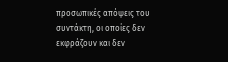προσωπικές απόψεις του συντάκτη, οι οποίες δεν εκφράζουν και δεν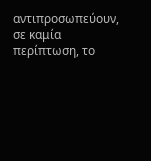αντιπροσωπεύουν, σε καμία περίπτωση, το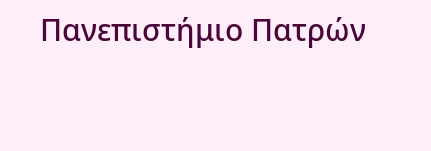Πανεπιστήμιο Πατρών